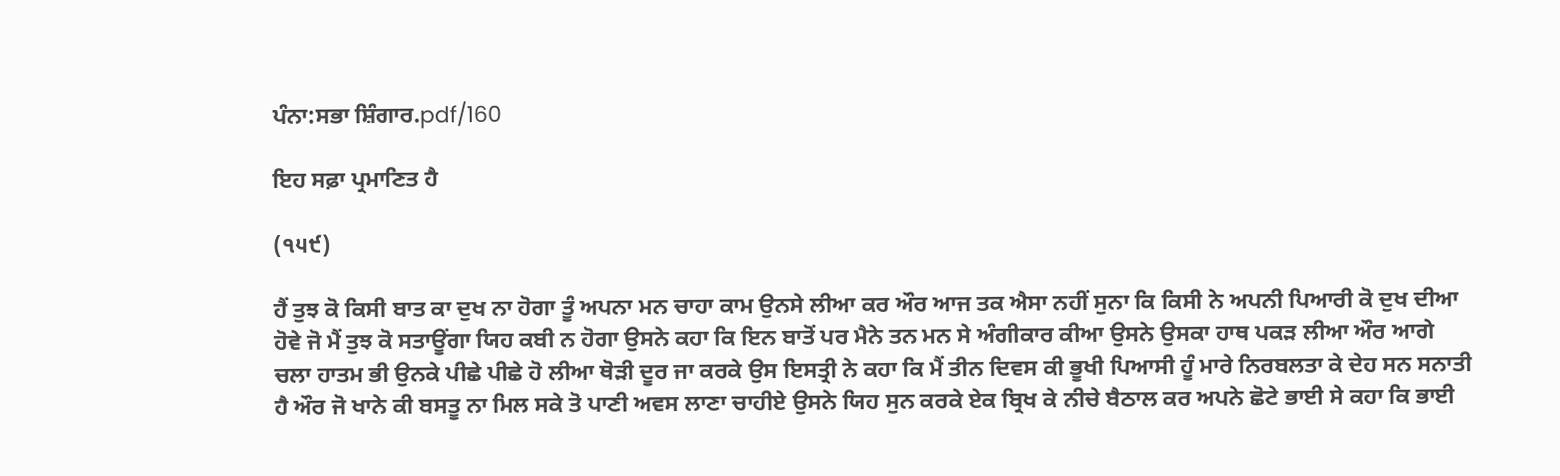ਪੰਨਾ:ਸਭਾ ਸ਼ਿੰਗਾਰ.pdf/160

ਇਹ ਸਫ਼ਾ ਪ੍ਰਮਾਣਿਤ ਹੈ

(੧੫੯)

ਹੈਂ ਤੁਝ ਕੋ ਕਿਸੀ ਬਾਤ ਕਾ ਦੁਖ ਨਾ ਹੋਗਾ ਤੂੰ ਅਪਨਾ ਮਨ ਚਾਹਾ ਕਾਮ ਉਨਸੇ ਲੀਆ ਕਰ ਔਰ ਆਜ ਤਕ ਐਸਾ ਨਹੀਂ ਸੁਨਾ ਕਿ ਕਿਸੀ ਨੇ ਅਪਨੀ ਪਿਆਰੀ ਕੋ ਦੁਖ ਦੀਆ ਹੋਵੇ ਜੋ ਮੈਂ ਤੁਝ ਕੋ ਸਤਾਊਂਗਾ ਯਿਹ ਕਬੀ ਨ ਹੋਗਾ ਉਸਨੇ ਕਹਾ ਕਿ ਇਨ ਬਾਤੋਂ ਪਰ ਮੈਨੇ ਤਨ ਮਨ ਸੇ ਅੰਗੀਕਾਰ ਕੀਆ ਉਸਨੇ ਉਸਕਾ ਹਾਥ ਪਕੜ ਲੀਆ ਔਰ ਆਗੇ ਚਲਾ ਹਾਤਮ ਭੀ ਉਨਕੇ ਪੀਛੇ ਪੀਛੇ ਹੋ ਲੀਆ ਥੋੜੀ ਦੂਰ ਜਾ ਕਰਕੇ ਉਸ ਇਸਤ੍ਰੀ ਨੇ ਕਹਾ ਕਿ ਮੈਂ ਤੀਨ ਦਿਵਸ ਕੀ ਭੂਖੀ ਪਿਆਸੀ ਹੂੰ ਮਾਰੇ ਨਿਰਬਲਤਾ ਕੇ ਦੇਹ ਸਨ ਸਨਾਤੀ ਹੈ ਔਰ ਜੋ ਖਾਨੇ ਕੀ ਬਸਤੂ ਨਾ ਮਿਲ ਸਕੇ ਤੋ ਪਾਣੀ ਅਵਸ ਲਾਣਾ ਚਾਹੀਏ ਉਸਨੇ ਯਿਹ ਸੁਨ ਕਰਕੇ ਏਕ ਬ੍ਰਿਖ ਕੇ ਨੀਚੇ ਬੈਠਾਲ ਕਰ ਅਪਨੇ ਛੋਟੇ ਭਾਈ ਸੇ ਕਹਾ ਕਿ ਭਾਈ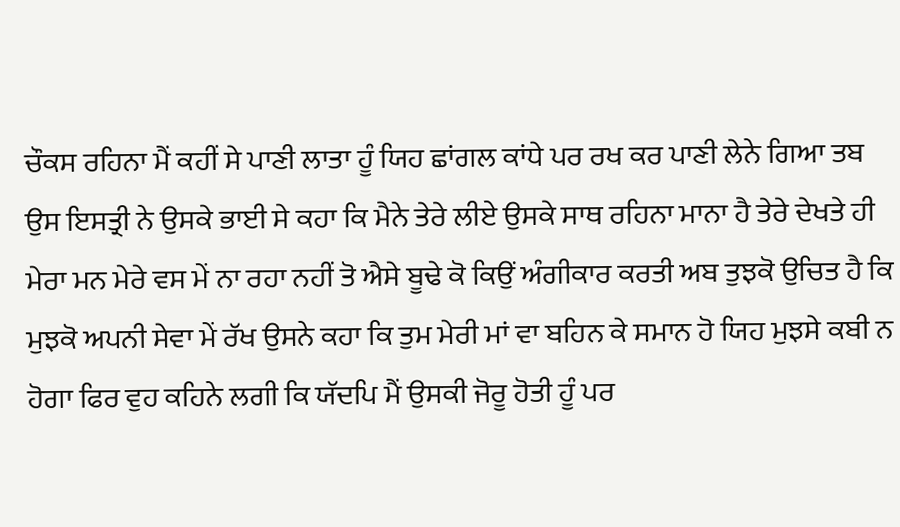ਚੌਕਸ ਰਹਿਨਾ ਮੈਂ ਕਹੀਂ ਸੇ ਪਾਣੀ ਲਾਤਾ ਹੂੰ ਯਿਹ ਛਾਂਗਲ ਕਾਂਧੇ ਪਰ ਰਖ ਕਰ ਪਾਣੀ ਲੇਨੇ ਗਿਆ ਤਬ ਉਸ ਇਸਤ੍ਰੀ ਨੇ ਉਸਕੇ ਭਾਈ ਸੇ ਕਹਾ ਕਿ ਮੈਨੇ ਤੇਰੇ ਲੀਏ ਉਸਕੇ ਸਾਥ ਰਹਿਨਾ ਮਾਨਾ ਹੈ ਤੇਰੇ ਦੇਖਤੇ ਹੀ ਮੇਰਾ ਮਨ ਮੇਰੇ ਵਸ ਮੇਂ ਨਾ ਰਹਾ ਨਹੀਂ ਤੋ ਐਸੇ ਬੂਢੇ ਕੋ ਕਿਉਂ ਅੰਗੀਕਾਰ ਕਰਤੀ ਅਬ ਤੁਝਕੋ ਉਚਿਤ ਹੈ ਕਿ ਮੁਝਕੋ ਅਪਨੀ ਸੇਵਾ ਮੇਂ ਰੱਖ ਉਸਨੇ ਕਹਾ ਕਿ ਤੁਮ ਮੇਰੀ ਮਾਂ ਵਾ ਬਹਿਨ ਕੇ ਸਮਾਨ ਹੋ ਯਿਹ ਮੁਝਸੇ ਕਬੀ ਨ ਹੋਗਾ ਫਿਰ ਵੁਹ ਕਹਿਨੇ ਲਗੀ ਕਿ ਯੱਦਪਿ ਮੈਂ ਉਸਕੀ ਜੋਰੂ ਹੋਤੀ ਹੂੰ ਪਰ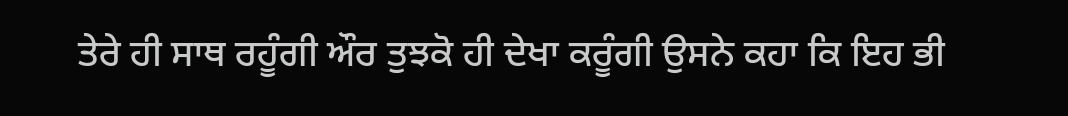ਤੇਰੇ ਹੀ ਸਾਥ ਰਹੂੰਗੀ ਔਰ ਤੁਝਕੋ ਹੀ ਦੇਖਾ ਕਰੂੰਗੀ ਉਸਨੇ ਕਹਾ ਕਿ ਇਹ ਭੀ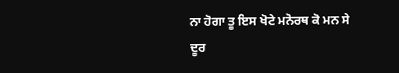ਨਾ ਹੋਗਾ ਤੂ ਇਸ ਖੋਟੇ ਮਨੋਰਥ ਕੋ ਮਨ ਸੇ ਦੂਰ